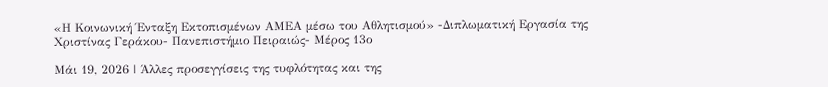«Η Κοινωνική Ένταξη Εκτοπισμένων ΑΜΕΑ μέσω του Αθλητισμού» -Διπλωματική Εργασία της Χριστίνας Γεράκου- Πανεπιστήμιο Πειραιώς- Μέρος 13ο

Μάι 19, 2026 | Άλλες προσεγγίσεις της τυφλότητας και της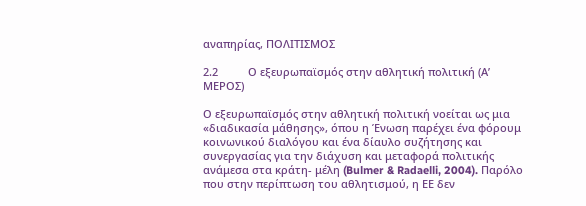αναπηρίας, ΠΟΛΙΤΙΣΜΟΣ

2.2          Ο εξευρωπαϊσμός στην αθλητική πολιτική (Α’ ΜΕΡΟΣ)

Ο εξευρωπαϊσμός στην αθλητική πολιτική νοείται ως μια «διαδικασία μάθησης», όπου η Ένωση παρέχει ένα φόρουμ κοινωνικού διαλόγου και ένα δίαυλο συζήτησης και συνεργασίας για την διάχυση και μεταφορά πολιτικής ανάμεσα στα κράτη- μέλη (Bulmer & Radaelli, 2004). Παρόλο που στην περίπτωση του αθλητισμού, η ΕΕ δεν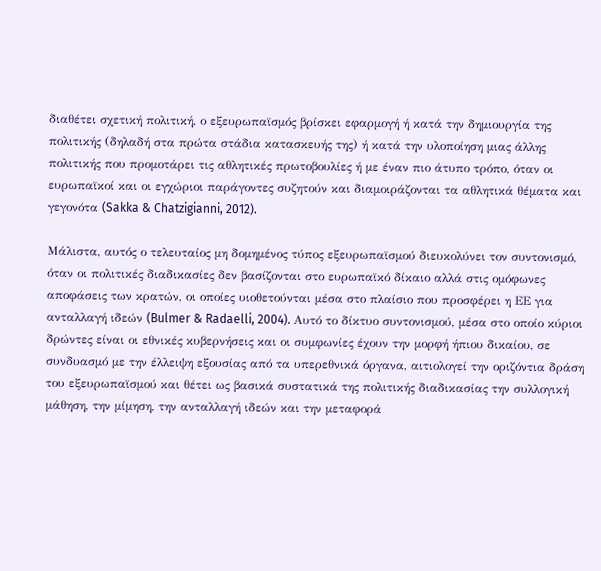διαθέτει σχετική πολιτική, ο εξευρωπαϊσμός βρίσκει εφαρμογή ή κατά την δημιουργία της πολιτικής (δηλαδή στα πρώτα στάδια κατασκευής της) ή κατά την υλοποίηση μιας άλλης πολιτικής που προμοτάρει τις αθλητικές πρωτοβουλίες ή με έναν πιο άτυπο τρόπο, όταν οι ευρωπαϊκοί και οι εγχώριοι παράγοντες συζητούν και διαμοιράζονται τα αθλητικά θέματα και γεγονότα (Sakka & Chatzigianni, 2012).

Μάλιστα, αυτός ο τελευταίος μη δομημένος τύπος εξευρωπαϊσμού διευκολύνει τον συντονισμό, όταν οι πολιτικές διαδικασίες δεν βασίζονται στο ευρωπαϊκό δίκαιο αλλά στις ομόφωνες αποφάσεις των κρατών, οι οποίες υιοθετούνται μέσα στο πλαίσιο που προσφέρει η ΕΕ για ανταλλαγή ιδεών (Bulmer & Radaelli, 2004). Αυτό το δίκτυο συντονισμού, μέσα στο οποίο κύριοι δρώντες είναι οι εθνικές κυβερνήσεις και οι συμφωνίες έχουν την μορφή ήπιου δικαίου, σε συνδυασμό με την έλλειψη εξουσίας από τα υπερεθνικά όργανα, αιτιολογεί την οριζόντια δράση του εξευρωπαϊσμού και θέτει ως βασικά συστατικά της πολιτικής διαδικασίας την συλλογική μάθηση, την μίμηση, την ανταλλαγή ιδεών και την μεταφορά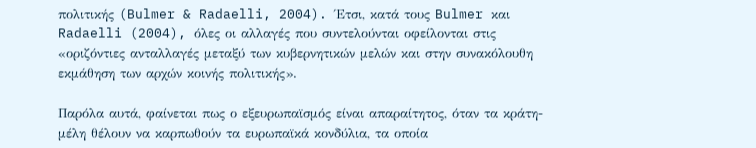πολιτικής (Bulmer & Radaelli, 2004). Έτσι, κατά τους Bulmer και Radaelli (2004), όλες οι αλλαγές που συντελούνται οφείλονται στις «οριζόντιες ανταλλαγές μεταξύ των κυβερνητικών μελών και στην συνακόλουθη εκμάθηση των αρχών κοινής πολιτικής».

Παρόλα αυτά, φαίνεται πως ο εξευρωπαϊσμός είναι απαραίτητος, όταν τα κράτη- μέλη θέλουν να καρπωθούν τα ευρωπαϊκά κονδύλια, τα οποία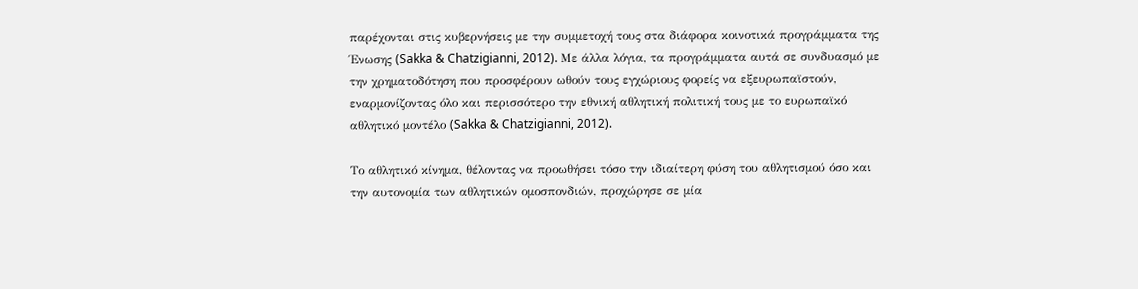παρέχονται στις κυβερνήσεις με την συμμετοχή τους στα διάφορα κοινοτικά προγράμματα της Ένωσης (Sakka & Chatzigianni, 2012). Με άλλα λόγια, τα προγράμματα αυτά σε συνδυασμό με την χρηματοδότηση που προσφέρουν ωθούν τους εγχώριους φορείς να εξευρωπαϊστούν, εναρμονίζοντας όλο και περισσότερο την εθνική αθλητική πολιτική τους με το ευρωπαϊκό αθλητικό μοντέλο (Sakka & Chatzigianni, 2012).

Το αθλητικό κίνημα, θέλοντας να προωθήσει τόσο την ιδιαίτερη φύση του αθλητισμού όσο και την αυτονομία των αθλητικών ομοσπονδιών, προχώρησε σε μία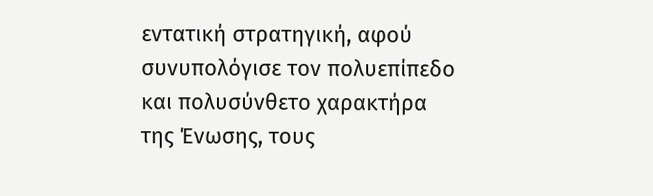εντατική στρατηγική, αφού συνυπολόγισε τον πολυεπίπεδο και πολυσύνθετο χαρακτήρα της Ένωσης, τους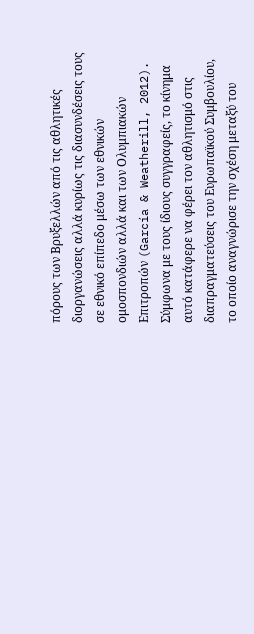πόρους των Βρυξελλών από τις αθλητικές διοργανώσεις αλλά κυρίως τις διασυνδέσεις τους σε εθνικό επίπεδο μέσω των εθνικών ομοσπονδιών αλλά και των Ολυμπιακών Επιτροπών (García & Weatherill, 2012). Σύμφωνα με τους ίδιους συγγραφείς, το κίνημα αυτό κατάφερε να φέρει τον αθλητισμό στις διαπραγματεύσεις του Ευρωπαϊκού Συμβουλίου, το οποίο αναγνώρισε την σχέση μεταξύ του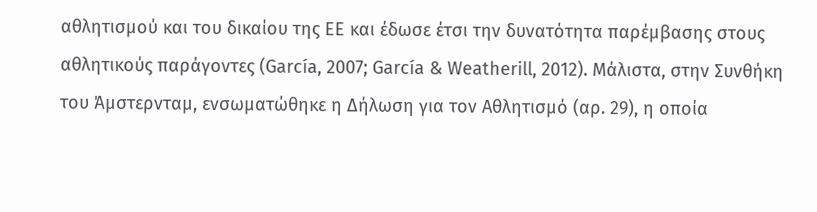αθλητισμού και του δικαίου της ΕΕ και έδωσε έτσι την δυνατότητα παρέμβασης στους αθλητικούς παράγοντες (García, 2007; García & Weatherill, 2012). Μάλιστα, στην Συνθήκη του Άμστερνταμ, ενσωματώθηκε η Δήλωση για τον Αθλητισμό (αρ. 29), η οποία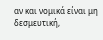αν και νομικά είναι μη δεσμευτική,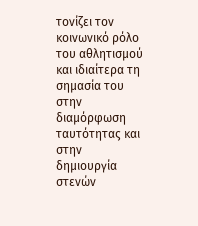τονίζει τον κοινωνικό ρόλο του αθλητισμού και ιδιαίτερα τη σημασία του στην διαμόρφωση ταυτότητας και στην δημιουργία στενών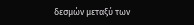δεσμών μεταξύ των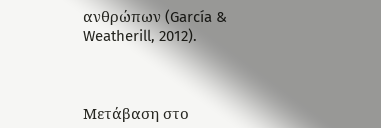ανθρώπων (García & Weatherill, 2012).



Μετάβαση στο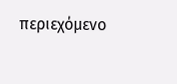περιεχόμενο